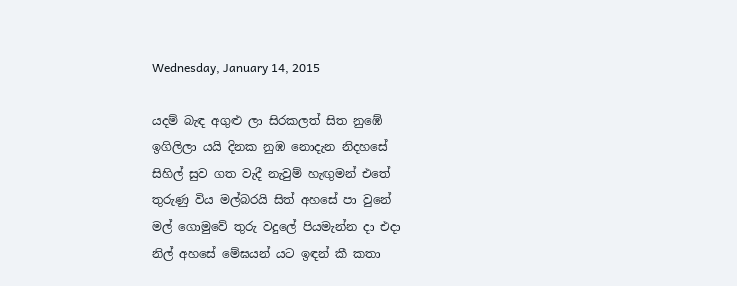Wednesday, January 14, 2015

යදම් බැඳ අගුළු ලා සිරකලත් සිත නුඹේ
ඉගිලිලා යයි දිනක නුඹ නොදැන නිදහසේ
සිහිල් සුව ගත වැදී නැවුම් හැඟුමන් එතේ
තුරුණු විය මල්බරයි සිත් අහසේ පා වුනේ
මල් ගොමුවේ තුරු වදුලේ පියමැන්න දා එදා
නිල් අහසේ මේඝයන් යට ඉඳන් කී කතා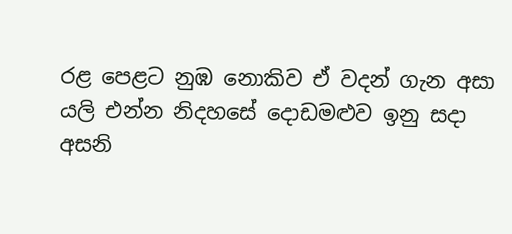රළ පෙළට නුඹ නොකිව ඒ වදන් ගැන අසා
යලි එන්න නිදහසේ දොඩමළුව ඉනු සදා
අසනි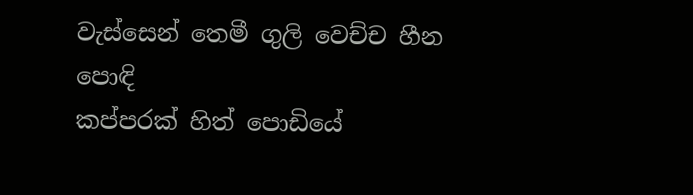වැස්සෙන් තෙමී ගුලි වෙච්ච හීන පොඳි
කප්පරක් හිත් පොඩියේ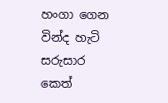හංගා ගෙන වින්ද හැටි
සරුසාර කෙත්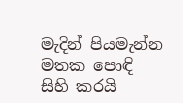මැදින් පියමැන්න මතක පොඳි
සිහි කරයි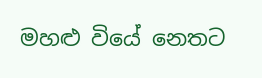මහළු වියේ නෙතට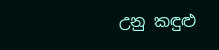උනු කඳුළු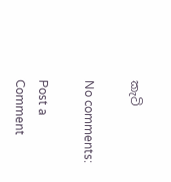කැටි

No comments:

Post a Comment